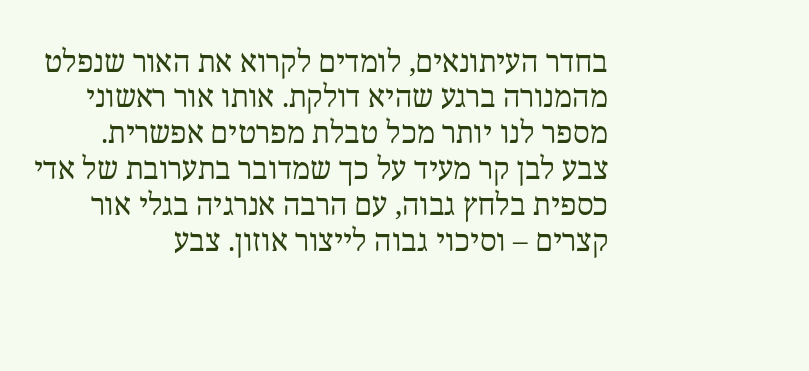בחדר העיתונאים, לומדים לקרוא את האור שנפלט מהמנורה ברגע שהיא דולקת. אותו אור ראשוני מספר לנו יותר מכל טבלת מפרטים אפשרית.
צבע לבן קר מעיד על כך שמדובר בתערובת של אדי כספית בלחץ גבוה, עם הרבה אנרגיה בגלי אור קצרים – וסיכוי גבוה לייצור אוזון. צבע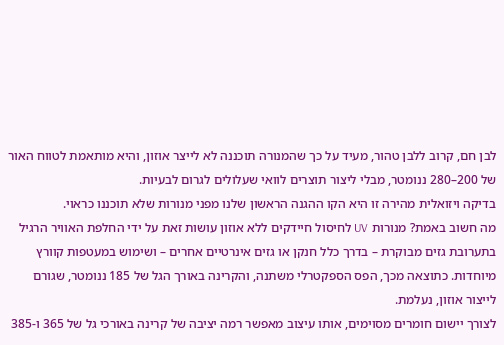לבן חם, קרוב ללבן טהור, מעיד על כך שהמנורה תוכננה לא לייצר אוזון, והיא מותאמת לטווח האור של 200–280 ננומטר, מבלי ליצור תוצרים לוואי שעלולים לגרום לבעיות.
בדיקה ויזואלית מהירה זו היא הקו ההגנה הראשון שלנו מפני מנורות שלא תוכננו כראוי.
מה חשוב באמת? מנורות UV לחיסול חיידקים ללא אוזון עושות זאת על ידי החלפת האוויר הרגיל בתערובת גזים מבוקרת – בדרך כלל חנקן או גזים אינרטיים אחרים – ושימוש במעטפות קוורץ מיוחדות. כתוצאה מכך, הפס הספקטרלי משתנה, והקרינה באורך הגל של 185 ננומטר, שגורם לייצור אוזון, נעלמת.
לצורך יישום חומרים מסוימים, אותו עיצוב מאפשר רמה יציבה של קרינה באורכי גל של 365 ו-385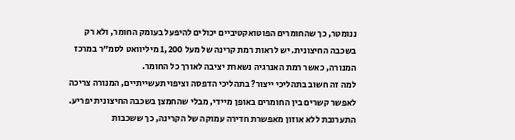ננומטר, כך שהחומרים הפוטואקטיביים יכולים להיפעל בעומק החומר, ולא רק בשכבה החיצונית. יש לראות רמת קרינה של מעל 1,200 מיליוואט לסמ”ר במרכז המנורה, כאשר רמת האנרגיה נשארת יציבה לאורך כל החומר.
למה זה חשוב בתהליכי ייצור? בתהליכי הדפסה וציפוי תעשייתיים, המנורה צריכה לאפשר קשרים בין החומרים באופן מיידי, מבלי שהחמצן בשכבה החיצונית יפריע. התערובת ללא אוזון מאפשרת חדירה עמוקה של הקרינה, כך ששכבות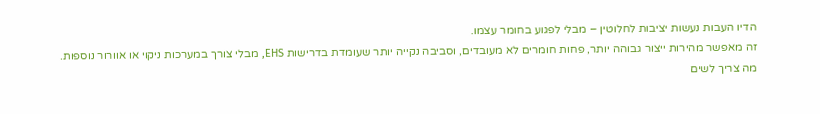הדיו העבות נעשות יציבות לחלוטין – מבלי לפגוע בחומר עצמו.
זה מאפשר מהירות ייצור גבוהה יותר, פחות חומרים לא מעובדים, וסביבה נקייה יותר שעומדת בדרישות EHS, מבלי צורך במערכות ניקוי או אוורור נוספות.
מה צריך לשים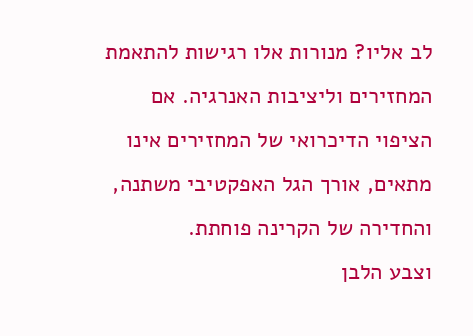לב אליו? מנורות אלו רגישות להתאמת המחזירים וליציבות האנרגיה. אם הציפוי הדיכרואי של המחזירים אינו מתאים, אורך הגל האפקטיבי משתנה, והחדירה של הקרינה פוחתת.
וצבע הלבן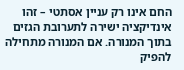החם אינו רק עניין אסתטי – זהו אינדיקציה ישירה לתערובת הגזים בתוך המנורה. אם המנורה מתחילה להפיק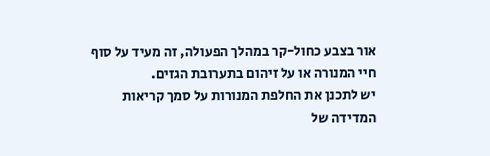אור בצבע כחול-קר במהלך הפעולה, זה מעיד על סוף חיי המנורה או על זיהום בתערובת הגזים.
יש לתכנן את החלפת המנורות על סמך קריאות המדידה של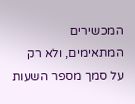המכשירים המתאימים, ולא רק על סמך מספר השעות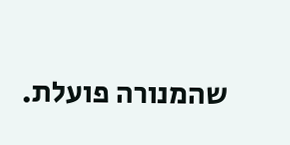שהמנורה פועלת.